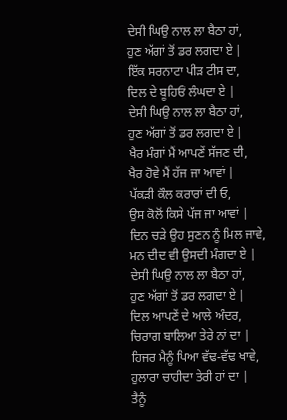ਦੇਸੀ ਘਿਉ ਨਾਲ ਲਾ ਬੈਠਾ ਹਾਂ,
ਹੁਣ ਅੱਗਾਂ ਤੋਂ ਡਰ ਲਗਦਾ ਏ |
ਇੱਕ ਸਰਨਾਟਾ ਪੀੜ ਟੀਸ ਦਾ,
ਦਿਲ ਦੇ ਬੂਹਿਓਂ ਲੰਘਦਾ ਏ |
ਦੇਸੀ ਘਿਉ ਨਾਲ ਲਾ ਬੈਠਾ ਹਾਂ,
ਹੁਣ ਅੱਗਾਂ ਤੋਂ ਡਰ ਲਗਦਾ ਏ |
ਖੈਰ ਮੰਗਾਂ ਮੈਂ ਆਪਣੇਂ ਸੱਜਣ ਦੀ,
ਖੈਰ ਹੋਵੇ ਮੈਂ ਹੱਜ ਜਾ ਆਵਾਂ |
ਪੱਕੜੀ ਕੌਲ ਕਰਾਰਾਂ ਦੀ ਓ,
ਉਸ ਕੋਲੋਂ ਕਿਸੇ ਪੱਜ ਜਾ ਆਵਾਂ |
ਦਿਨ ਚੜੇ ਉਹ ਸੁਣਨ ਨੂੰ ਮਿਲ ਜਾਵੇ,
ਮਨ ਦੀਦ ਵੀ ਉਸਦੀ ਮੰਗਦਾ ਏ |
ਦੇਸੀ ਘਿਉ ਨਾਲ ਲਾ ਬੈਠਾ ਹਾਂ,
ਹੁਣ ਅੱਗਾਂ ਤੋਂ ਡਰ ਲਗਦਾ ਏ |
ਦਿਲ ਆਪਣੇਂ ਦੇ ਆਲੇ ਅੰਦਰ,
ਚਿਰਾਗ ਬਾਲਿਆ ਤੇਰੇ ਨਾਂ ਦਾ |
ਹਿਜਰ ਮੈਨੂੰ ਪਿਆ ਵੱਢ-ਵੱਢ ਖਾਵੇ,
ਹੁਲਾਰਾ ਚਾਹੀਦਾ ਤੇਰੀ ਹਾਂ ਦਾ |
ਤੈਨੂੰ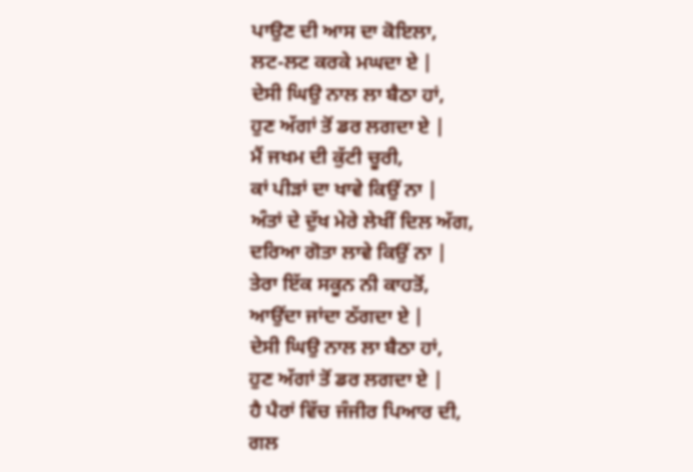ਪਾਉਣ ਦੀ ਆਸ ਦਾ ਕੋਇਲਾ,
ਲਟ-ਲਟ ਕਰਕੇ ਮਘਦਾ ਏ |
ਦੇਸੀ ਘਿਉ ਨਾਲ ਲਾ ਬੈਠਾ ਹਾਂ,
ਹੁਣ ਅੱਗਾਂ ਤੋਂ ਡਰ ਲਗਦਾ ਏ |
ਮੈਂ ਜਖਮ ਦੀ ਕੁੱਟੀ ਚੂਰੀ,
ਕਾਂ ਪੀੜਾਂ ਦਾ ਖਾਵੇ ਕਿਉਂ ਨਾ |
ਅੰਤਾਂ ਦੇ ਦੁੱਖ ਮੇਰੇ ਲੇਖੀਂ ਦਿਲ ਅੱਗ,
ਦਰਿਆ ਗੋਤਾ ਲਾਵੇ ਕਿਉਂ ਨਾ |
ਤੇਰਾ ਇੱਕ ਸਕੂਨ ਨੀ ਕਾਹਤੋਂ,
ਆਉਂਦਾ ਜਾਂਦਾ ਠੱਗਦਾ ਏ |
ਦੇਸੀ ਘਿਉ ਨਾਲ ਲਾ ਬੈਠਾ ਹਾਂ,
ਹੁਣ ਅੱਗਾਂ ਤੋਂ ਡਰ ਲਗਦਾ ਏ |
ਹੈ ਪੈਰਾਂ ਵਿੱਚ ਜੰਜੀਰ ਪਿਆਰ ਦੀ,
ਗਲ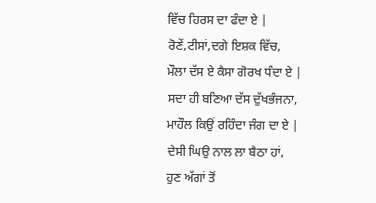ਵਿੱਚ ਹਿਰਸ ਦਾ ਫੰਦਾ ਏ |
ਰੋਣੇਂ,ਟੀਸਾਂ,ਦਗੇ ਇਸ਼ਕ ਵਿੱਚ,
ਮੌਲਾ ਦੱਸ ਏ ਕੈਸਾ ਗੋਰਖ ਧੰਦਾ ਏ |
ਸਦਾ ਹੀ ਬਣਿਆ ਦੱਸ ਦੁੱਖਭੰਜਨਾ,
ਮਾਹੌਲ ਕਿਉਂ ਰਹਿੰਦਾ ਜੰਗ ਦਾ ਏ |
ਦੇਸੀ ਘਿਉ ਨਾਲ ਲਾ ਬੈਠਾ ਹਾਂ,
ਹੁਣ ਅੱਗਾਂ ਤੋਂ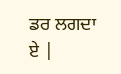ਡਰ ਲਗਦਾ ਏ |